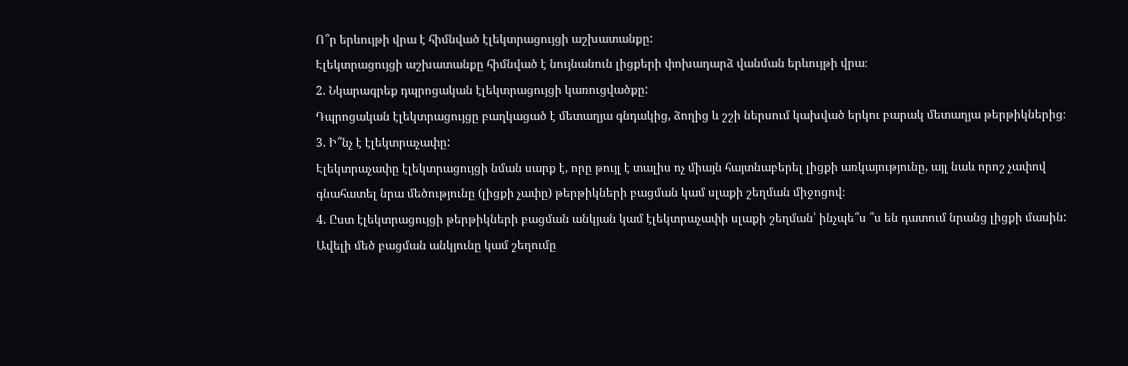Ո՞ր երևույթի վրա է հիմնված էլեկտրացույցի աշխատանքը:
Էլեկտրացույցի աշխատանքը հիմնված է նույնանուն լիցքերի փոխադարձ վանման երևույթի վրա։
2. Նկարագրեք դպրոցական էլեկտրացույցի կառուցվածքը:
Դպրոցական էլեկտրացույցը բաղկացած է մետաղյա գնդակից, ձողից և շշի ներսում կախված երկու բարակ մետաղյա թերթիկներից։
3. Ի՞նչ է էլեկտրաչափը:
Էլեկտրաչափը էլեկտրացույցի նման սարք է, որը թույլ է տալիս ոչ միայն հայտնաբերել լիցքի առկայությունը, այլ նաև որոշ չափով գնահատել նրա մեծությունը (լիցքի չափը) թերթիկների բացման կամ սլաքի շեղման միջոցով։
4. Ըստ էլեկտրացույցի թերթիկների բացման անկյան կամ էլեկտրաչափի սլաքի շեղման՝ ինչպե՞ս ՞ս են դատում նրանց լիցքի մասին:
Ավելի մեծ բացման անկյունը կամ շեղումը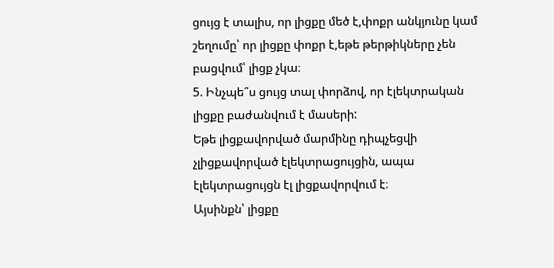ցույց է տալիս, որ լիցքը մեծ է,փոքր անկյունը կամ շեղումը՝ որ լիցքը փոքր է,եթե թերթիկները չեն բացվում՝ լիցք չկա։
5. Ինչպե՞ս ցույց տալ փորձով, որ էլեկտրական լիցքը բաժանվում է մասերի:
Եթե լիցքավորված մարմինը դիպչեցվի չլիցքավորված էլեկտրացույցին, ապա էլեկտրացույցն էլ լիցքավորվում է։
Այսինքն՝ լիցքը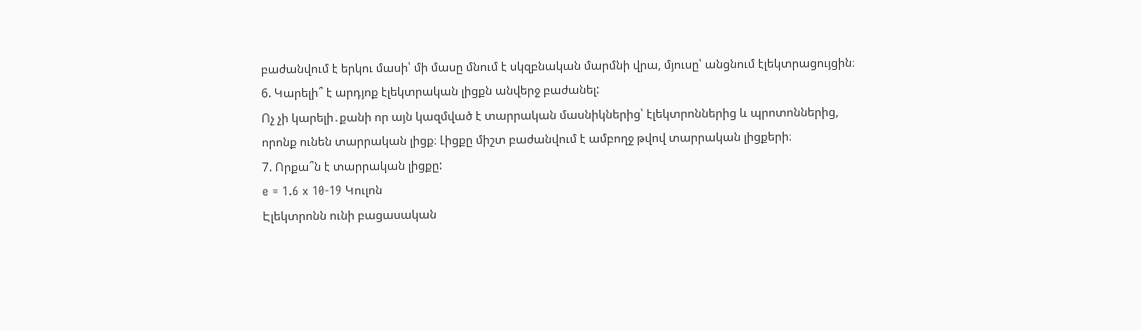բաժանվում է երկու մասի՝ մի մասը մնում է սկզբնական մարմնի վրա, մյուսը՝ անցնում էլեկտրացույցին։
6. Կարելի՞ է արդյոք էլեկտրական լիցքն անվերջ բաժանել:
Ոչ չի կարելի․քանի որ այն կազմված է տարրական մասնիկներից՝ էլեկտրոններից և պրոտոններից, որոնք ունեն տարրական լիցք։ Լիցքը միշտ բաժանվում է ամբողջ թվով տարրական լիցքերի։
7. Որքա՞ն է տարրական լիցքը:
e = 1.6 x 10-19 Կուլոն
Էլեկտրոնն ունի բացասական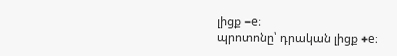լիցք −e։
պրոտոնը՝ դրական լիցք +e։